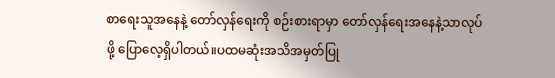စာရေးသူအနေနဲ့ တော်လှန်ရေးကို စဉ်းစားရာမှာ တော်လှန်ရေးအနေနဲ့သာလုပ်ဖို့ ပြောလေ့ရှိပါတယ်။ပထမဆုံးအသိအမှတ်ပြု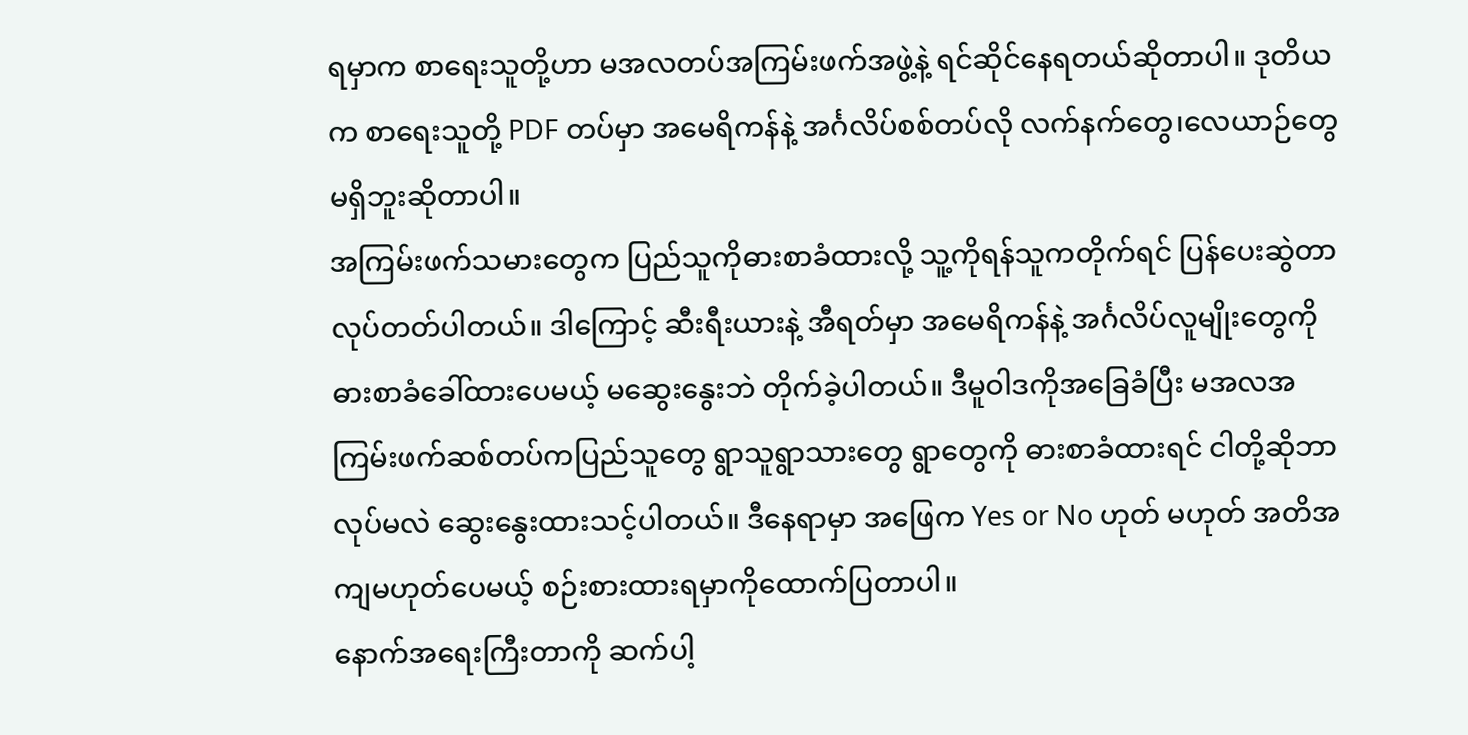ရမှာက စာရေးသူတို့ဟာ မအလတပ်အကြမ်းဖက်အဖွဲ့နဲ့ ရင်ဆိုင်နေရတယ်ဆိုတာပါ။ ဒုတိယက စာရေးသူတို့ PDF တပ်မှာ အမေရိကန်နဲ့ အင်္ဂလိပ်စစ်တပ်လို လက်နက်တွေ၊လေယာဉ်တွေ မရှိဘူးဆိုတာပါ။
အကြမ်းဖက်သမားတွေက ပြည်သူကိုဓားစာခံထားလို့ သူ့ကိုရန်သူကတိုက်ရင် ပြန်ပေးဆွဲတာလုပ်တတ်ပါတယ်။ ဒါကြောင့် ဆီးရီးယားနဲ့ အီရတ်မှာ အမေရိကန်နဲ့ အင်္ဂလိပ်လူမျိုးတွေကို ဓားစာခံခေါ်ထားပေမယ့် မဆွေးနွေးဘဲ တိုက်ခဲ့ပါတယ်။ ဒီမူဝါဒကိုအခြေခံပြီး မအလအကြမ်းဖက်ဆစ်တပ်ကပြည်သူတွေ ရွာသူရွာသားတွေ ရွာတွေကို ဓားစာခံထားရင် ငါတို့ဆိုဘာလုပ်မလဲ ဆွေးနွေးထားသင့်ပါတယ်။ ဒီနေရာမှာ အဖြေက Yes or No ဟုတ် မဟုတ် အတိအကျမဟုတ်ပေမယ့် စဉ်းစားထားရမှာကိုထောက်ပြတာပါ။
နောက်အရေးကြီးတာကို ဆက်ပါ့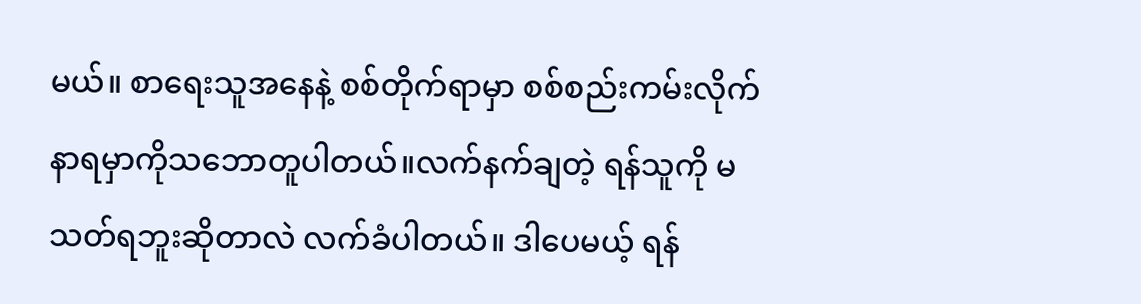မယ်။ စာရေးသူအနေနဲ့ စစ်တိုက်ရာမှာ စစ်စည်းကမ်းလိုက်နာရမှာကိုသဘောတူပါတယ်။လက်နက်ချတဲ့ ရန်သူကို မသတ်ရဘူးဆိုတာလဲ လက်ခံပါတယ်။ ဒါပေမယ့် ရန်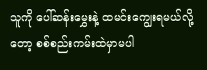သူကို ပေါ်ဆန်းမွှေးနဲ့ ထမင်းကျွေးရမယ်လို့တော့ စစ်စည်းကမ်းထဲမှာမပါ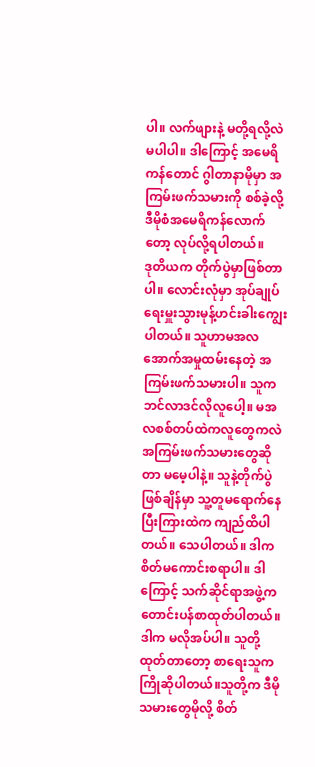ပါ။ လက်ဖျားနဲ့ မတို့ရလို့လဲ မပါပါ။ ဒါကြောင့် အမေရိကန်တောင် ဂွါတာနာမိုမှာ အကြမ်းဖက်သမားကို စစ်ခဲ့လို့ ဒီမိုစံအမေရိကန်လောက်တော့ လုပ်လို့ရပါတယ်။
ဒုတိယက တိုက်ပွဲမှာဖြစ်တာပါ။ လောင်းလုံမှာ အုပ်ချုပ်ရေးမှူးသွားမုန့်ဟင်းခါးကျွေးပါတယ်။ သူဟာမအလအောက်အမှုထမ်းနေတဲ့ အကြမ်းဖက်သမားပါ။ သူက ဘင်လာဒင်လိုလူပေါ့။ မအလစစ်တပ်ထဲကလူတွေကလဲ အကြမ်းဖက်သမားတွေဆိုတာ မမေ့ပါနဲ့။ သူနဲ့တိုက်ပွဲဖြစ်ချိန်မှာ သူ့တူမရောက်နေပြီးကြားထဲက ကျည်ထိပါတယ်။ သေပါတယ်။ ဒါက စိတ်မကောင်းစရာပါ။ ဒါကြောင့် သက်ဆိုင်ရာအဖွဲ့က တောင်းပန်စာထုတ်ပါတယ်။ ဒါက မလိုအပ်ပါ။ သူတို့ထုတ်တာတော့ စာရေးသူက ကြိုဆိုပါတယ်။သူတို့က ဒီမိုသမားတွေမိုလို့ စိတ်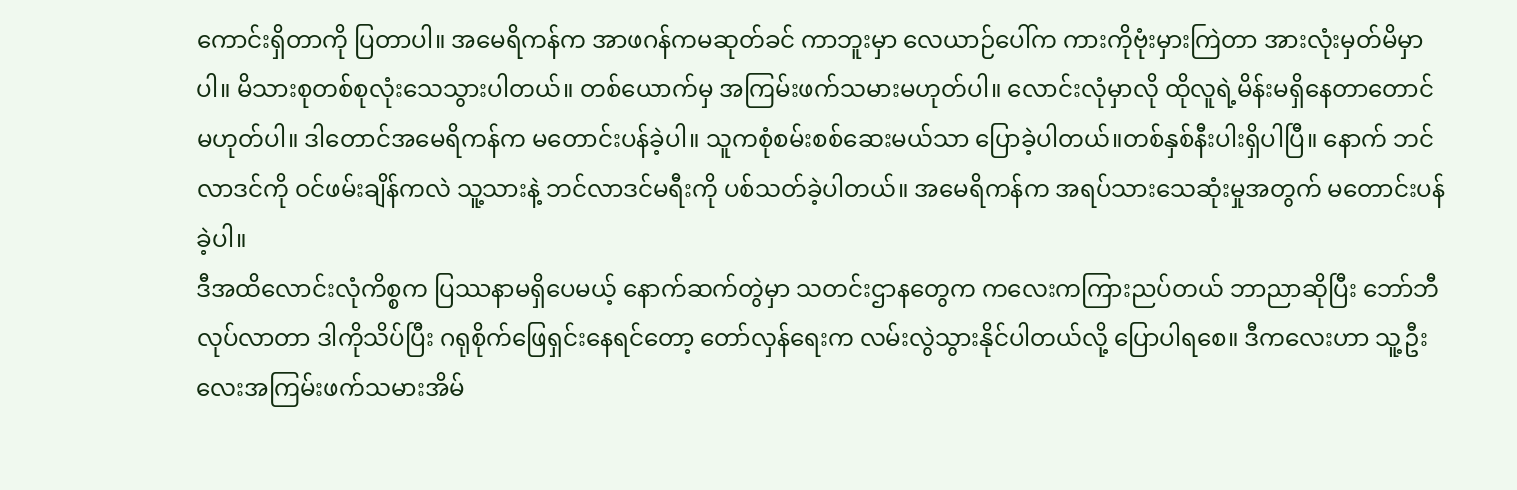ကောင်းရှိတာကို ပြတာပါ။ အမေရိကန်က အာဖဂန်ကမဆုတ်ခင် ကာဘူးမှာ လေယာဉ်ပေါ်က ကားကိုဗုံးမှားကြဲတာ အားလုံးမှတ်မိမှာပါ။ မိသားစုတစ်စုလုံးသေသွားပါတယ်။ တစ်ယောက်မှ အကြမ်းဖက်သမားမဟုတ်ပါ။ လောင်းလုံမှာလို ထိုလူရဲ့မိန်းမရှိနေတာတောင်မဟုတ်ပါ။ ဒါတောင်အမေရိကန်က မတောင်းပန်ခဲ့ပါ။ သူကစုံစမ်းစစ်ဆေးမယ်သာ ပြောခဲ့ပါတယ်။တစ်နှစ်နီးပါးရှိပါပြီ။ နောက် ဘင်လာဒင်ကို ဝင်ဖမ်းချိန်ကလဲ သူ့သားနဲ့ ဘင်လာဒင်မရီးကို ပစ်သတ်ခဲ့ပါတယ်။ အမေရိကန်က အရပ်သားသေဆုံးမှုအတွက် မတောင်းပန်ခဲ့ပါ။
ဒီအထိလောင်းလုံကိစ္စက ပြဿနာမရှိပေမယ့် နောက်ဆက်တွဲမှာ သတင်းဌာနတွေက ကလေးကကြားညပ်တယ် ဘာညာဆိုပြီး ဘော်ဘီလုပ်လာတာ ဒါကိုသိပ်ပြီး ဂရုစိုက်ဖြေရှင်းနေရင်တော့ တော်လှန်ရေးက လမ်းလွဲသွားနိုင်ပါတယ်လို့ ပြောပါရစေ။ ဒီကလေးဟာ သူ့ဦးလေးအကြမ်းဖက်သမားအိမ်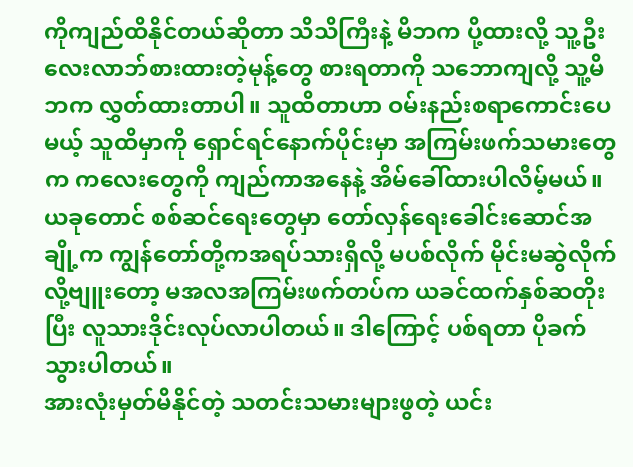ကိုကျည်ထိနိုင်တယ်ဆိုတာ သိသိကြီးနဲ့ မိဘက ပို့ထားလို့ သူ့ဦးလေးလာဘ်စားထားတဲ့မုန့်တွေ စားရတာကို သဘောကျလို့ သူ့မိဘက လွှတ်ထားတာပါ။ သူထိတာဟာ ဝမ်းနည်းစရာကောင်းပေမယ့် သူထိမှာကို ရှောင်ရင်နောက်ပိုင်းမှာ အကြမ်းဖက်သမားတွေက ကလေးတွေကို ကျည်ကာအနေနဲ့ အိမ်ခေါ်ထားပါလိမ့်မယ်။ ယခုတောင် စစ်ဆင်ရေးတွေမှာ တော်လှန်ရေးခေါင်းဆောင်အချို့က ကျွန်တော်တို့ကအရပ်သားရှိလို့ မပစ်လိုက် မိုင်းမဆွဲလိုက်လို့ဗျူးတော့ မအလအကြမ်းဖက်တပ်က ယခင်ထက်နှစ်ဆတိုးပြီး လူသားဒိုင်းလုပ်လာပါတယ်။ ဒါကြောင့် ပစ်ရတာ ပိုခက်သွားပါတယ်။
အားလုံးမှတ်မိနိုင်တဲ့ သတင်းသမားများဖွတဲ့ ယင်း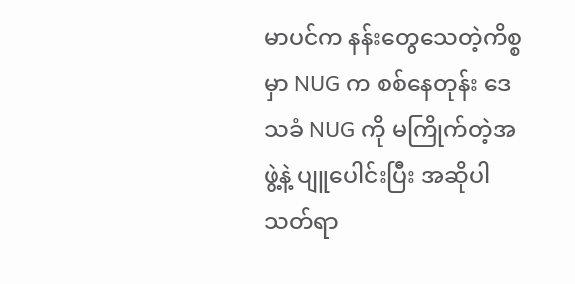မာပင်က နန်းတွေသေတဲ့ကိစ္စမှာ NUG က စစ်နေတုန်း ဒေသခံ NUG ကို မကြိုက်တဲ့အဖွဲ့နဲ့ ပျူပေါင်းပြီး အဆိုပါသတ်ရာ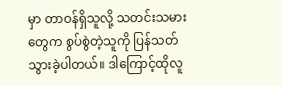မှာ တာဝန်ရှိသူလို့ သတင်းသမားတွေက စွပ်စွဲတဲ့သူကို ပြန်သတ်သွားခဲ့ပါတယ်။ ဒါကြောင့်ထိုလူ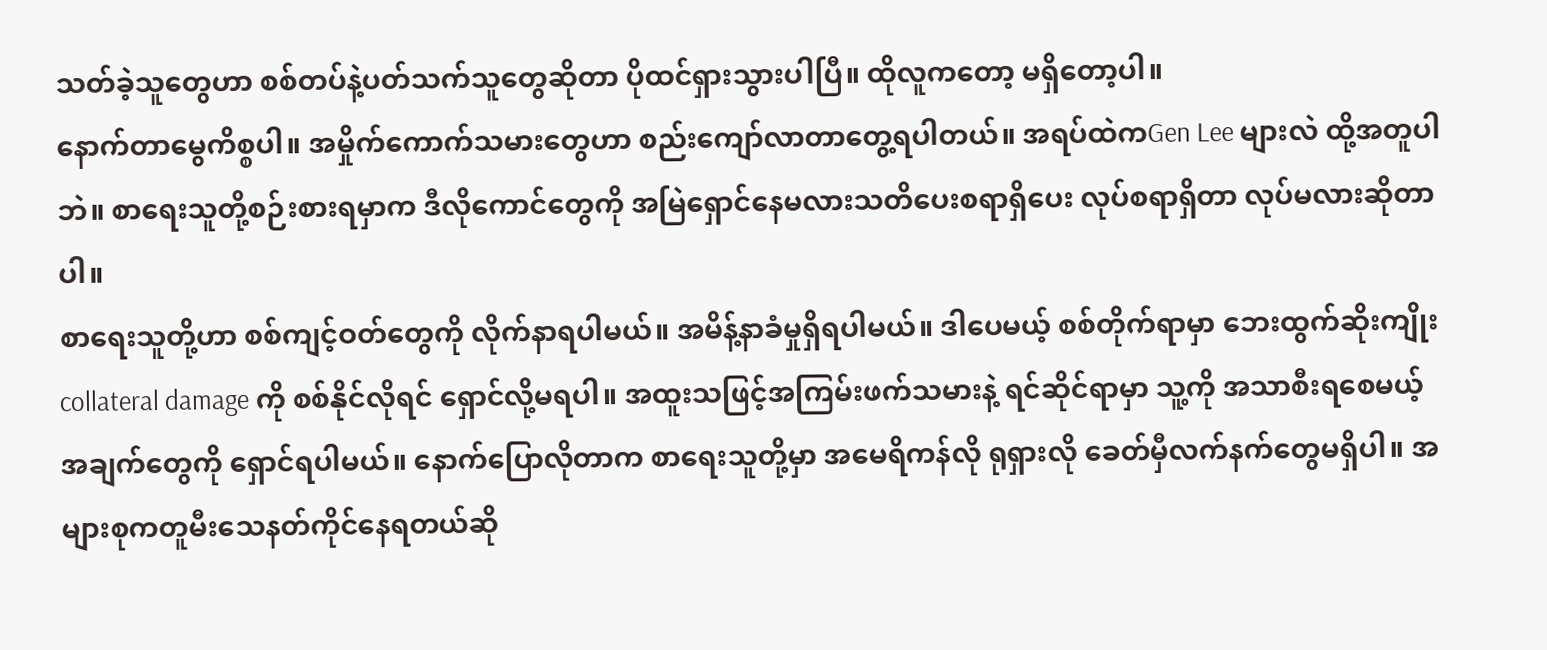သတ်ခဲ့သူတွေဟာ စစ်တပ်နဲ့ပတ်သက်သူတွေဆိုတာ ပိုထင်ရှားသွားပါပြီ။ ထိုလူကတော့ မရှိတော့ပါ။
နောက်တာမွေကိစ္စပါ။ အမှိုက်ကောက်သမားတွေဟာ စည်းကျော်လာတာတွေ့ရပါတယ်။ အရပ်ထဲကGen Lee များလဲ ထို့အတူပါဘဲ။ စာရေးသူတို့စဉ်းစားရမှာက ဒီလိုကောင်တွေကို အမြဲရှောင်နေမလားသတိပေးစရာရှိပေး လုပ်စရာရှိတာ လုပ်မလားဆိုတာပါ။
စာရေးသူတို့ဟာ စစ်ကျင့်ဝတ်တွေကို လိုက်နာရပါမယ်။ အမိန့်နာခံမှုရှိရပါမယ်။ ဒါပေမယ့် စစ်တိုက်ရာမှာ ဘေးထွက်ဆိုးကျိုး collateral damage ကို စစ်နိုင်လိုရင် ရှောင်လို့မရပါ။ အထူးသဖြင့်အကြမ်းဖက်သမားနဲ့ ရင်ဆိုင်ရာမှာ သူ့ကို အသာစီးရစေမယ့် အချက်တွေကို ရှောင်ရပါမယ်။ နောက်ပြောလိုတာက စာရေးသူတို့မှာ အမေရိကန်လို ရုရှားလို ခေတ်မှီလက်နက်တွေမရှိပါ။ အများစုကတူမီးသေနတ်ကိုင်နေရတယ်ဆို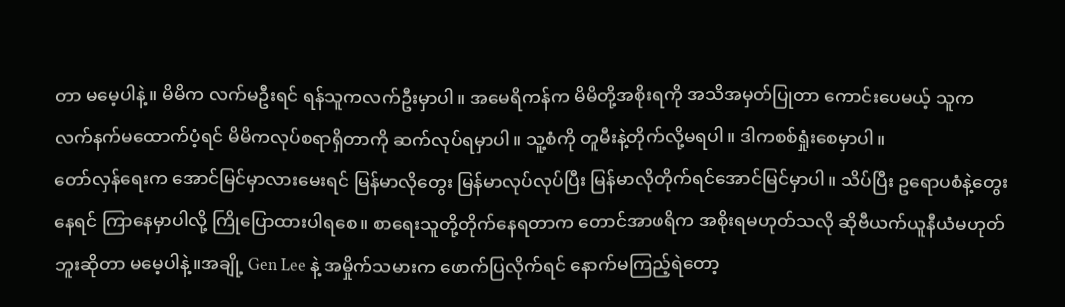တာ မမေ့ပါနဲ့။ မိမိက လက်မဦးရင် ရန်သူကလက်ဦးမှာပါ။ အမေရိကန်က မိမိတို့အစိုးရကို အသိအမှတ်ပြုတာ ကောင်းပေမယ့် သူကလက်နက်မထောက်ပံ့ရင် မိမိကလုပ်စရာရှိတာကို ဆက်လုပ်ရမှာပါ။ သူ့စံကို တူမီးနဲ့တိုက်လို့မရပါ။ ဒါကစစ်ရှုံးစေမှာပါ။
တော်လှန်ရေးက အောင်မြင်မှာလားမေးရင် မြန်မာလိုတွေး မြန်မာလုပ်လုပ်ပြီး မြန်မာလိုတိုက်ရင်အောင်မြင်မှာပါ။ သိပ်ပြီး ဥရောပစံနဲ့တွေးနေရင် ကြာနေမှာပါလို့ ကြိုပြောထားပါရစေ။ စာရေးသူတို့တိုက်နေရတာက တောင်အာဖရိက အစိုးရမဟုတ်သလို ဆိုဗီယက်ယူနီယံမဟုတ်ဘူးဆိုတာ မမေ့ပါနဲ့။အချို့ Gen Lee နဲ့ အမှိုက်သမားက ဖောက်ပြလိုက်ရင် နောက်မကြည့်ရဲတော့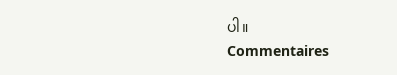ပါ။
Commentaires